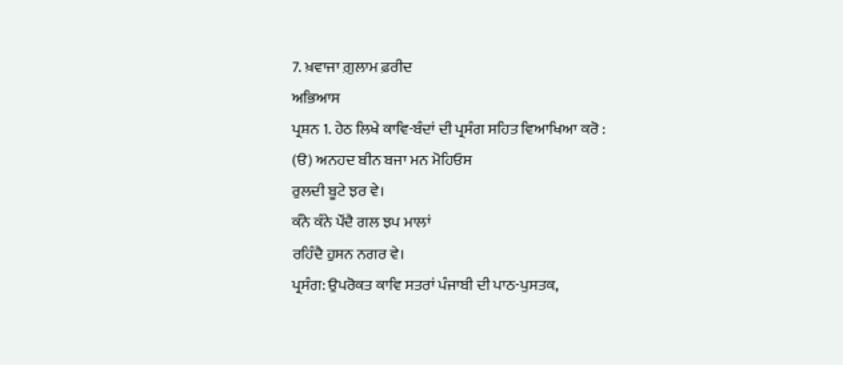7. ਖ਼ਵਾਜਾ ਗ਼ੁਲਾਮ ਫ਼ਰੀਦ
ਅਭਿਆਸ
ਪ੍ਰਸ਼ਨ 1. ਹੇਠ ਲਿਖੇ ਕਾਵਿ-ਬੰਦਾਂ ਦੀ ਪ੍ਰਸੰਗ ਸਹਿਤ ਵਿਆਖਿਆ ਕਰੋ :
(ੳ) ਅਨਹਦ ਬੀਨ ਬਜਾ ਮਨ ਮੋਹਿਓਸ
ਰੁਲਦੀ ਬੂਟੇ ਝਰ ਵੇ।
ਕੰਨੇ ਕੰਨੇ ਪੌਂਦੈ ਗਲ ਝਪ ਮਾਲਾਂ
ਰਹਿੰਦੈ ਹੁਸਨ ਨਗਰ ਵੇ।
ਪ੍ਰਸੰਗ: ਉਪਰੋਕਤ ਕਾਵਿ ਸਤਰਾਂ ਪੰਜਾਬੀ ਦੀ ਪਾਠ-ਪੁਸਤਕ,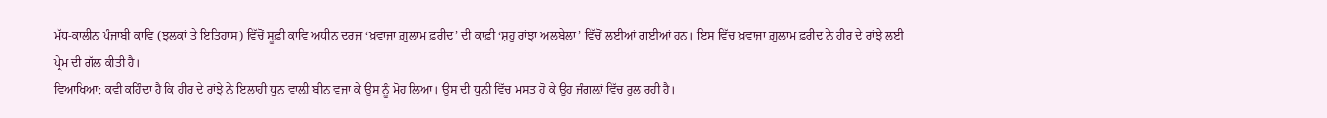ਮੱਧ-ਕਾਲੀਨ ਪੰਜਾਬੀ ਕਾਵਿ (ਝਲਕਾਂ ਤੇ ਇਤਿਹਾਸ) ਵਿੱਚੋਂ ਸੂਫ਼ੀ ਕਾਵਿ ਅਧੀਨ ਦਰਜ ‘ਖ਼ਵਾਜਾ ਗ਼ੁਲਾਮ ਫ਼ਰੀਦ’ ਦੀ ਕਾਫ਼ੀ ‘ਸ਼ਹੁ ਰਾਂਝਾ ਅਲਬੇਲਾ’ ਵਿੱਚੋਂ ਲਈਆਂ ਗਈਆਂ ਹਨ। ਇਸ ਵਿੱਚ ਖ਼ਵਾਜਾ ਗ਼ੁਲਾਮ ਫ਼ਰੀਦ ਨੇ ਹੀਰ ਦੇ ਰਾਂਝੇ ਲਈ ਪ੍ਰੇਮ ਦੀ ਗੱਲ ਕੀਤੀ ਹੈ।
ਵਿਆਖਿਆ: ਕਵੀ ਕਹਿੰਦਾ ਹੈ ਕਿ ਹੀਰ ਦੇ ਰਾਂਝੇ ਨੇ ਇਲਾਹੀ ਧੁਨ ਵਾਲ਼ੀ ਬੀਨ ਵਜਾ ਕੇ ਉਸ ਨੂੰ ਮੋਹ ਲਿਆ। ਉਸ ਦੀ ਧੁਨੀ ਵਿੱਚ ਮਸਤ ਹੋ ਕੇ ਉਹ ਜੰਗਲ਼ਾਂ ਵਿੱਚ ਰੁਲ ਰਹੀ ਹੈ।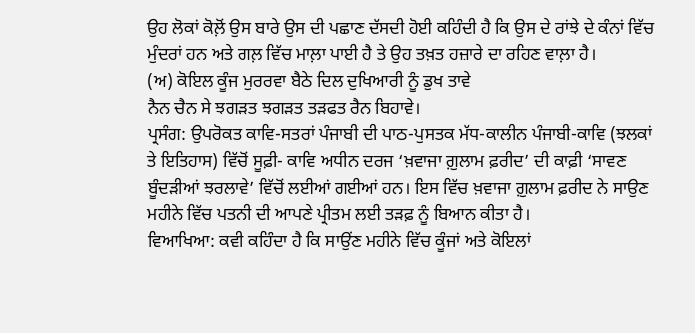ਉਹ ਲੋਕਾਂ ਕੋਲ਼ੋਂ ਉਸ ਬਾਰੇ ਉਸ ਦੀ ਪਛਾਣ ਦੱਸਦੀ ਹੋਈ ਕਹਿੰਦੀ ਹੈ ਕਿ ਉਸ ਦੇ ਰਾਂਝੇ ਦੇ ਕੰਨਾਂ ਵਿੱਚ ਮੁੰਦਰਾਂ ਹਨ ਅਤੇ ਗਲ਼ ਵਿੱਚ ਮਾਲ਼ਾ ਪਾਈ ਹੈ ਤੇ ਉਹ ਤਖ਼ਤ ਹਜ਼ਾਰੇ ਦਾ ਰਹਿਣ ਵਾਲ਼ਾ ਹੈ।
(ਅ) ਕੋਇਲ ਕੂੰਜ ਮੁਰਰਵਾ ਬੈਠੇ ਦਿਲ ਦੁਖਿਆਰੀ ਨੂੰ ਡੁਖ ਤਾਵੇ
ਨੈਨ ਚੈਨ ਸੇ ਝਗੜਤ ਝਗੜਤ ਤੜਫਤ ਰੈਨ ਬਿਹਾਵੇ।
ਪ੍ਰਸੰਗ: ਉਪਰੋਕਤ ਕਾਵਿ-ਸਤਰਾਂ ਪੰਜਾਬੀ ਦੀ ਪਾਠ-ਪੁਸਤਕ ਮੱਧ-ਕਾਲੀਨ ਪੰਜਾਬੀ-ਕਾਵਿ (ਝਲਕਾਂ ਤੇ ਇਤਿਹਾਸ) ਵਿੱਚੋਂ ਸੂਫ਼ੀ- ਕਾਵਿ ਅਧੀਨ ਦਰਜ ‘ਖ਼ਵਾਜਾ ਗ਼ੁਲਾਮ ਫ਼ਰੀਦ’ ਦੀ ਕਾਫ਼ੀ ‘ਸਾਵਣ ਬੂੰਦੜੀਆਂ ਝਰਲਾਵੇ’ ਵਿੱਚੋਂ ਲਈਆਂ ਗਈਆਂ ਹਨ। ਇਸ ਵਿੱਚ ਖ਼ਵਾਜਾ ਗ਼ੁਲਾਮ ਫ਼ਰੀਦ ਨੇ ਸਾਉਣ ਮਹੀਨੇ ਵਿੱਚ ਪਤਨੀ ਦੀ ਆਪਣੇ ਪ੍ਰੀਤਮ ਲਈ ਤੜਫ਼ ਨੂੰ ਬਿਆਨ ਕੀਤਾ ਹੈ।
ਵਿਆਖਿਆ: ਕਵੀ ਕਹਿੰਦਾ ਹੈ ਕਿ ਸਾਉਂਣ ਮਹੀਨੇ ਵਿੱਚ ਕੂੰਜਾਂ ਅਤੇ ਕੋਇਲਾਂ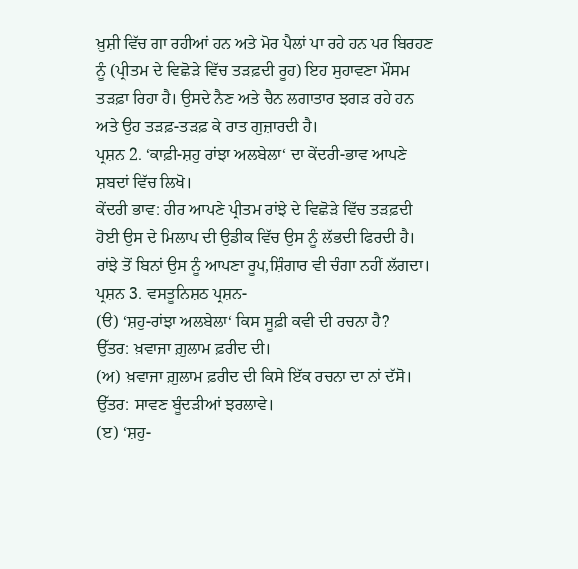ਖ਼ੁਸ਼ੀ ਵਿੱਚ ਗਾ ਰਹੀਆਂ ਹਨ ਅਤੇ ਮੋਰ ਪੈਲਾਂ ਪਾ ਰਹੇ ਹਨ ਪਰ ਬਿਰਹਣ ਨੂੰ (ਪ੍ਰੀਤਮ ਦੇ ਵਿਛੋੜੇ ਵਿੱਚ ਤੜਫ਼ਦੀ ਰੂਹ) ਇਹ ਸੁਹਾਵਣਾ ਮੌਸਮ ਤੜਫ਼ਾ ਰਿਹਾ ਹੈ। ਉਸਦੇ ਨੈਣ ਅਤੇ ਚੈਨ ਲਗਾਤਾਰ ਝਗੜ ਰਹੇ ਹਨ ਅਤੇ ਉਹ ਤੜਫ਼-ਤੜਫ਼ ਕੇ ਰਾਤ ਗੁਜ਼ਾਰਦੀ ਹੈ।
ਪ੍ਰਸ਼ਨ 2. ‘ਕਾਫ਼ੀ-ਸ਼ਹੁ ਰਾਂਝਾ ਅਲਬੇਲਾ‘ ਦਾ ਕੇਂਦਰੀ-ਭਾਵ ਆਪਣੇ ਸ਼ਬਦਾਂ ਵਿੱਚ ਲਿਖੋ।
ਕੇਂਦਰੀ ਭਾਵ: ਹੀਰ ਆਪਣੇ ਪ੍ਰੀਤਮ ਰਾਂਝੇ ਦੇ ਵਿਛੋੜੇ ਵਿੱਚ ਤੜਫ਼ਦੀ ਹੋਈ ਉਸ ਦੇ ਮਿਲਾਪ ਦੀ ਉਡੀਕ ਵਿੱਚ ਉਸ ਨੂੰ ਲੱਭਦੀ ਫਿਰਦੀ ਹੈ। ਰਾਂਝੇ ਤੋਂ ਬਿਨਾਂ ਉਸ ਨੂੰ ਆਪਣਾ ਰੂਪ,ਸ਼ਿੰਗਾਰ ਵੀ ਚੰਗਾ ਨਹੀਂ ਲੱਗਦਾ।
ਪ੍ਰਸ਼ਨ 3. ਵਸਤੂਨਿਸ਼ਠ ਪ੍ਰਸ਼ਨ-
(ੳ) ‘ਸ਼ਹੁ-ਰਾਂਝਾ ਅਲਬੇਲਾ‘ ਕਿਸ ਸੂਫ਼ੀ ਕਵੀ ਦੀ ਰਚਨਾ ਹੈ?
ਉੱਤਰ: ਖ਼ਵਾਜਾ ਗ਼ੁਲਾਮ ਫ਼ਰੀਦ ਦੀ।
(ਅ) ਖ਼ਵਾਜਾ ਗ਼ੁਲਾਮ ਫ਼ਰੀਦ ਦੀ ਕਿਸੇ ਇੱਕ ਰਚਨਾ ਦਾ ਨਾਂ ਦੱਸੋ।
ਉੱਤਰ: ਸਾਵਣ ਬੂੰਦੜੀਆਂ ਝਰਲਾਵੇ।
(ੲ) ‘ਸ਼ਹੁ-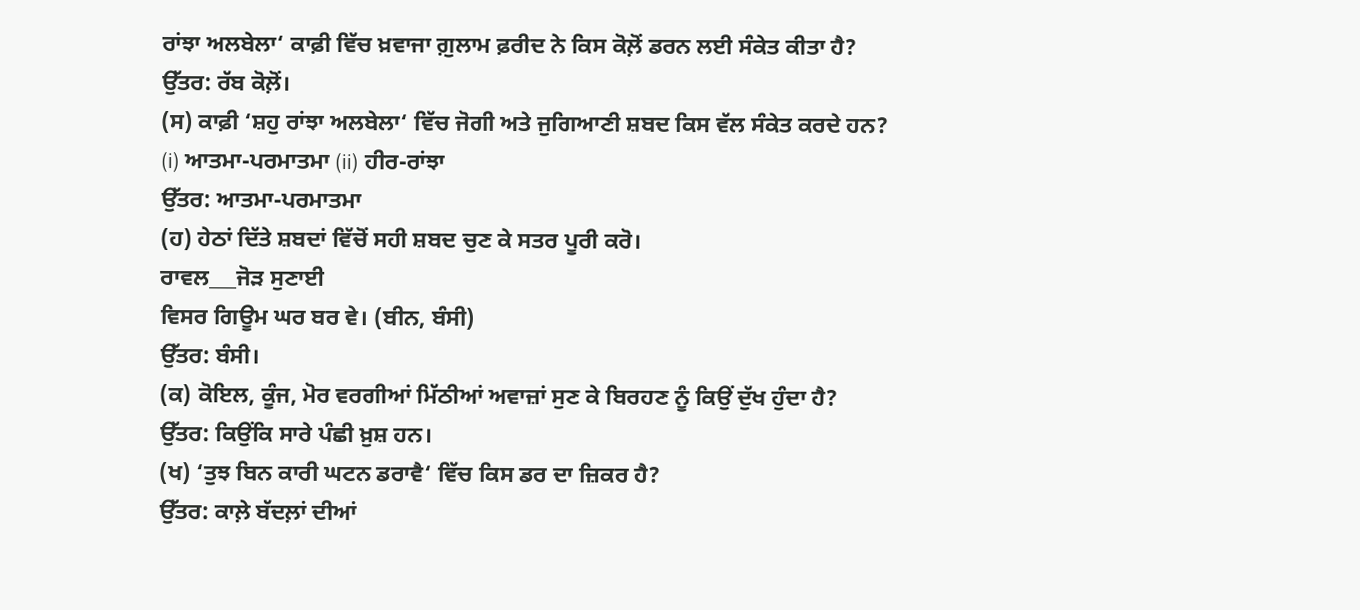ਰਾਂਝਾ ਅਲਬੇਲਾ‘ ਕਾਫ਼ੀ ਵਿੱਚ ਖ਼ਵਾਜਾ ਗ਼ੁਲਾਮ ਫ਼ਰੀਦ ਨੇ ਕਿਸ ਕੋਲ਼ੋਂ ਡਰਨ ਲਈ ਸੰਕੇਤ ਕੀਤਾ ਹੈ?
ਉੱਤਰ: ਰੱਬ ਕੋਲ਼ੋਂ।
(ਸ) ਕਾਫ਼ੀ ‘ਸ਼ਹੁ ਰਾਂਝਾ ਅਲਬੇਲਾ‘ ਵਿੱਚ ਜੋਗੀ ਅਤੇ ਜੁਗਿਆਣੀ ਸ਼ਬਦ ਕਿਸ ਵੱਲ ਸੰਕੇਤ ਕਰਦੇ ਹਨ?
(i) ਆਤਮਾ-ਪਰਮਾਤਮਾ (ii) ਹੀਰ-ਰਾਂਝਾ
ਉੱਤਰ: ਆਤਮਾ-ਪਰਮਾਤਮਾ
(ਹ) ਹੇਠਾਂ ਦਿੱਤੇ ਸ਼ਬਦਾਂ ਵਿੱਚੋਂ ਸਹੀ ਸ਼ਬਦ ਚੁਣ ਕੇ ਸਤਰ ਪੂਰੀ ਕਰੋ।
ਰਾਵਲ___ਜੋੜ ਸੁਣਾਈ
ਵਿਸਰ ਗਿਊਮ ਘਰ ਬਰ ਵੇ। (ਬੀਨ, ਬੰਸੀ)
ਉੱਤਰ: ਬੰਸੀ।
(ਕ) ਕੋਇਲ, ਕੂੰਜ, ਮੋਰ ਵਰਗੀਆਂ ਮਿੱਠੀਆਂ ਅਵਾਜ਼ਾਂ ਸੁਣ ਕੇ ਬਿਰਹਣ ਨੂੰ ਕਿਉਂ ਦੁੱਖ ਹੁੰਦਾ ਹੈ?
ਉੱਤਰ: ਕਿਉਂਕਿ ਸਾਰੇ ਪੰਛੀ ਖ਼ੁਸ਼ ਹਨ।
(ਖ) ‘ਤੁਝ ਬਿਨ ਕਾਰੀ ਘਟਨ ਡਰਾਵੈ‘ ਵਿੱਚ ਕਿਸ ਡਰ ਦਾ ਜ਼ਿਕਰ ਹੈ?
ਉੱਤਰ: ਕਾਲ਼ੇ ਬੱਦਲ਼ਾਂ ਦੀਆਂ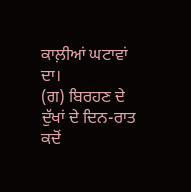ਕਾਲ਼ੀਆਂ ਘਟਾਵਾਂ ਦਾ।
(ਗ) ਬਿਰਹਣ ਦੇ ਦੁੱਖਾਂ ਦੇ ਦਿਨ-ਰਾਤ ਕਦੋਂ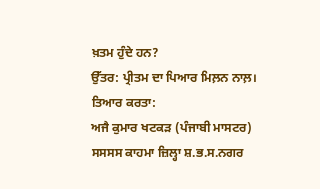ਖ਼ਤਮ ਹੁੰਦੇ ਹਨ?
ਉੱਤਰ: ਪ੍ਰੀਤਮ ਦਾ ਪਿਆਰ ਮਿਲ਼ਨ ਨਾਲ਼।
ਤਿਆਰ ਕਰਤਾ:
ਅਜੈ ਕੁਮਾਰ ਖਟਕੜ (ਪੰਜਾਬੀ ਮਾਸਟਰ) ਸਸਸਸ ਕਾਹਮਾ ਜ਼ਿਲ੍ਹਾ ਸ਼.ਭ.ਸ.ਨਗਰ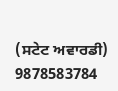(ਸਟੇਟ ਅਵਾਰਡੀ) 9878583784